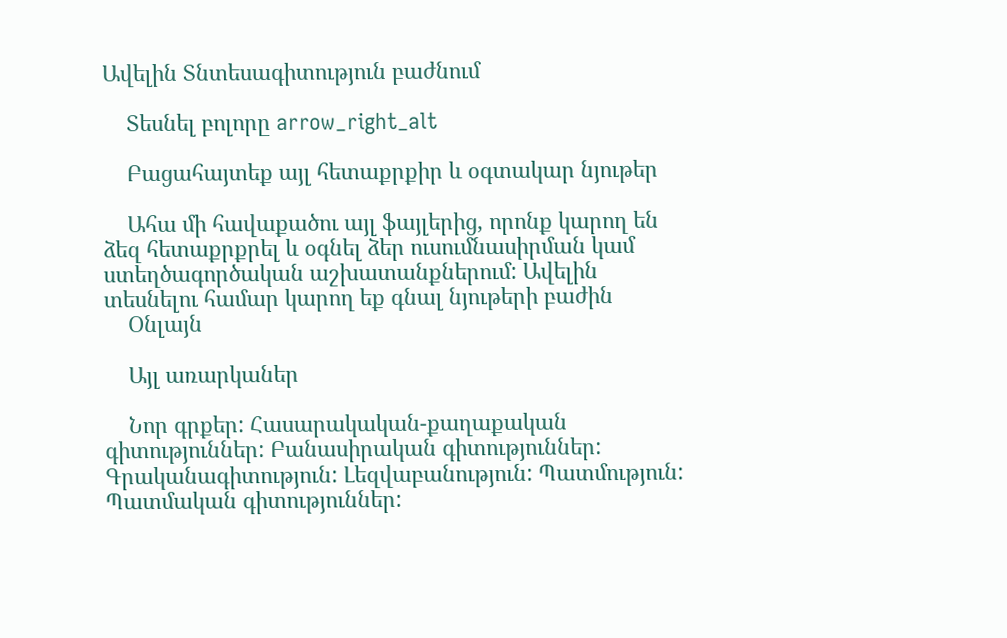Ավելին Տնտեսագիտություն բաժնում

    Տեսնել բոլորը arrow_right_alt

    Բացահայտեք այլ հետաքրքիր և օգտակար նյութեր

    Ահա մի հավաքածու այլ ֆայլերից, որոնք կարող են ձեզ հետաքրքրել և օգնել ձեր ուսումնասիրման կամ ստեղծագործական աշխատանքներում: Ավելին տեսնելու համար կարող եք գնալ նյութերի բաժին
    Օնլայն

    Այլ առարկաներ

    Նոր գրքեր: Հասարակական-քաղաքական գիտություններ: Բանասիրական գիտություններ: Գրականագիտություն: Լեզվաբանություն: Պատմություն: Պատմական գիտություններ: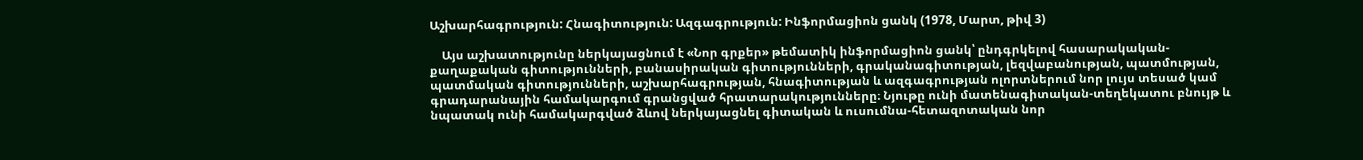Աշխարհագրություն: Հնագիտություն: Ազգագրություն: Ինֆորմացիոն ցանկ (1978, Մարտ, թիվ 3)

    Այս աշխատությունը ներկայացնում է «Նոր գրքեր» թեմատիկ ինֆորմացիոն ցանկ՝ ընդգրկելով հասարակական-քաղաքական գիտությունների, բանասիրական գիտությունների, գրականագիտության, լեզվաբանության, պատմության, պատմական գիտությունների, աշխարհագրության, հնագիտության և ազգագրության ոլորտներում նոր լույս տեսած կամ գրադարանային համակարգում գրանցված հրատարակությունները։ Նյութը ունի մատենագիտական-տեղեկատու բնույթ և նպատակ ունի համակարգված ձևով ներկայացնել գիտական և ուսումնա-հետազոտական նոր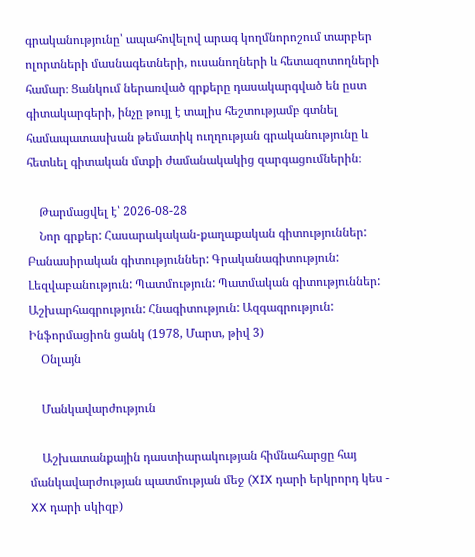գրականությունը՝ ապահովելով արագ կողմնորոշում տարբեր ոլորտների մասնագետների, ուսանողների և հետազոտողների համար։ Ցանկում ներառված գրքերը դասակարգված են ըստ գիտակարգերի, ինչը թույլ է տալիս հեշտությամբ գտնել համապատասխան թեմատիկ ուղղության գրականությունը և հետևել գիտական մտքի ժամանակակից զարգացումներին։

    Թարմացվել է՝ 2026-08-28
    Նոր գրքեր: Հասարակական-քաղաքական գիտություններ: Բանասիրական գիտություններ: Գրականագիտություն: Լեզվաբանություն: Պատմություն: Պատմական գիտություններ: Աշխարհագրություն: Հնագիտություն: Ազգագրություն: Ինֆորմացիոն ցանկ (1978, Մարտ, թիվ 3)
    Օնլայն

    Մանկավարժություն

    Աշխատանքային դաստիարակության հիմնահարցը հայ մանկավարժության պատմության մեջ (XIX դարի երկրորդ կես - XX դարի սկիզբ)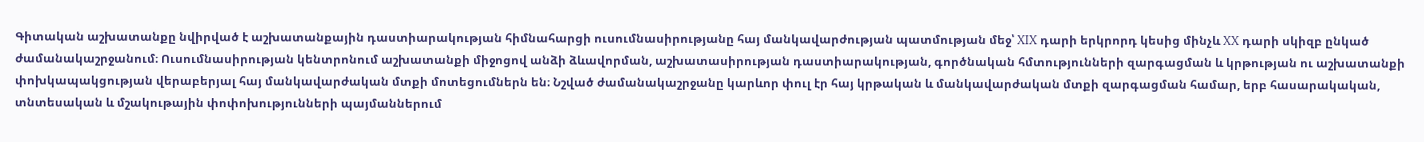Գիտական աշխատանքը նվիրված է աշխատանքային դաստիարակության հիմնահարցի ուսումնասիրությանը հայ մանկավարժության պատմության մեջ՝ XIX դարի երկրորդ կեսից մինչև XX դարի սկիզբ ընկած ժամանակաշրջանում։ Ուսումնասիրության կենտրոնում աշխատանքի միջոցով անձի ձևավորման, աշխատասիրության դաստիարակության, գործնական հմտությունների զարգացման և կրթության ու աշխատանքի փոխկապակցության վերաբերյալ հայ մանկավարժական մտքի մոտեցումներն են։ Նշված ժամանակաշրջանը կարևոր փուլ էր հայ կրթական և մանկավարժական մտքի զարգացման համար, երբ հասարակական, տնտեսական և մշակութային փոփոխությունների պայմաններում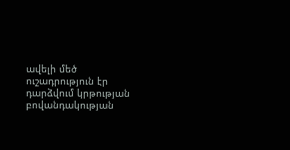ավելի մեծ ուշադրություն էր դարձվում կրթության բովանդակության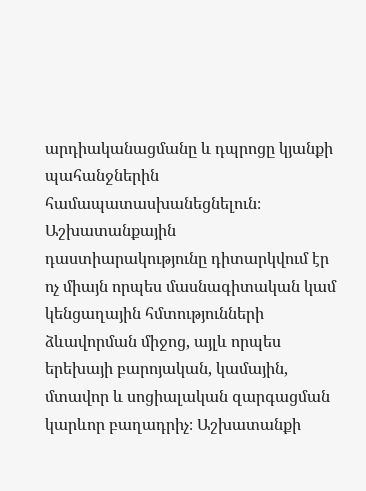արդիականացմանը և դպրոցը կյանքի պահանջներին համապատասխանեցնելուն։ Աշխատանքային դաստիարակությունը դիտարկվում էր ոչ միայն որպես մասնագիտական կամ կենցաղային հմտությունների ձևավորման միջոց, այլև որպես երեխայի բարոյական, կամային, մտավոր և սոցիալական զարգացման կարևոր բաղադրիչ։ Աշխատանքի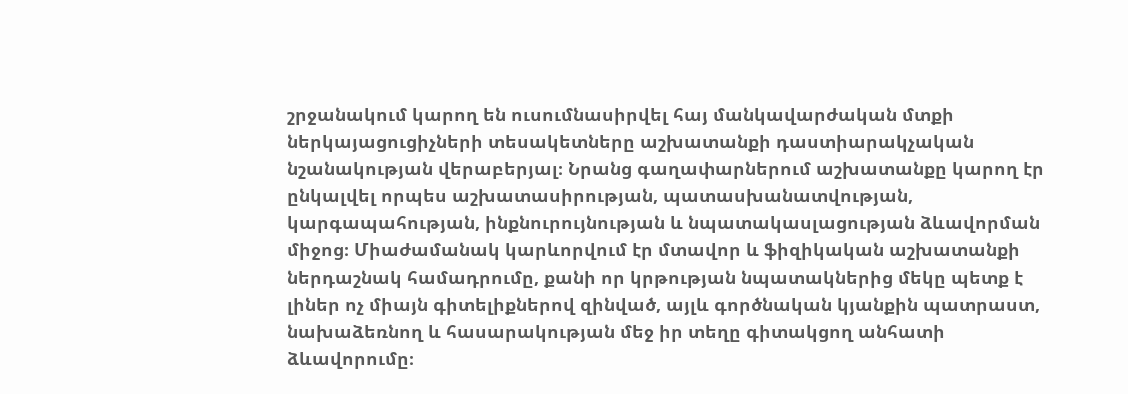շրջանակում կարող են ուսումնասիրվել հայ մանկավարժական մտքի ներկայացուցիչների տեսակետները աշխատանքի դաստիարակչական նշանակության վերաբերյալ։ Նրանց գաղափարներում աշխատանքը կարող էր ընկալվել որպես աշխատասիրության, պատասխանատվության, կարգապահության, ինքնուրույնության և նպատակասլացության ձևավորման միջոց։ Միաժամանակ կարևորվում էր մտավոր և ֆիզիկական աշխատանքի ներդաշնակ համադրումը, քանի որ կրթության նպատակներից մեկը պետք է լիներ ոչ միայն գիտելիքներով զինված, այլև գործնական կյանքին պատրաստ, նախաձեռնող և հասարակության մեջ իր տեղը գիտակցող անհատի ձևավորումը։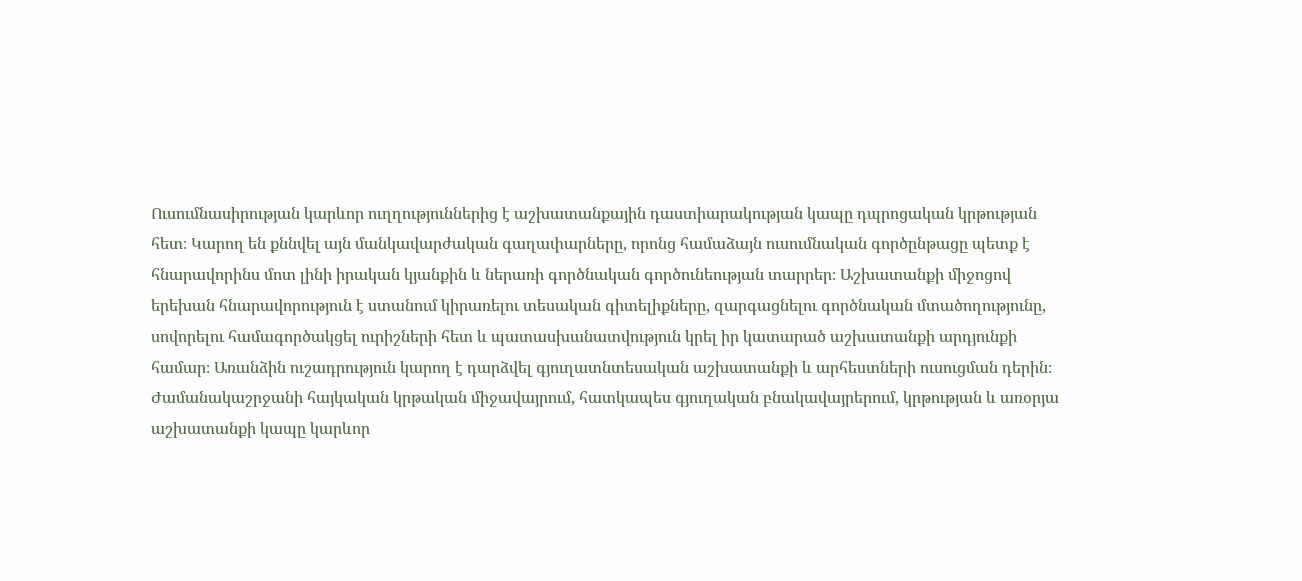Ուսումնասիրության կարևոր ուղղություններից է աշխատանքային դաստիարակության կապը դպրոցական կրթության հետ։ Կարող են քննվել այն մանկավարժական գաղափարները, որոնց համաձայն ուսումնական գործընթացը պետք է հնարավորինս մոտ լինի իրական կյանքին և ներառի գործնական գործունեության տարրեր։ Աշխատանքի միջոցով երեխան հնարավորություն է ստանում կիրառելու տեսական գիտելիքները, զարգացնելու գործնական մտածողությունը, սովորելու համագործակցել ուրիշների հետ և պատասխանատվություն կրել իր կատարած աշխատանքի արդյունքի համար։ Առանձին ուշադրություն կարող է դարձվել գյուղատնտեսական աշխատանքի և արհեստների ուսուցման դերին։ Ժամանակաշրջանի հայկական կրթական միջավայրում, հատկապես գյուղական բնակավայրերում, կրթության և առօրյա աշխատանքի կապը կարևոր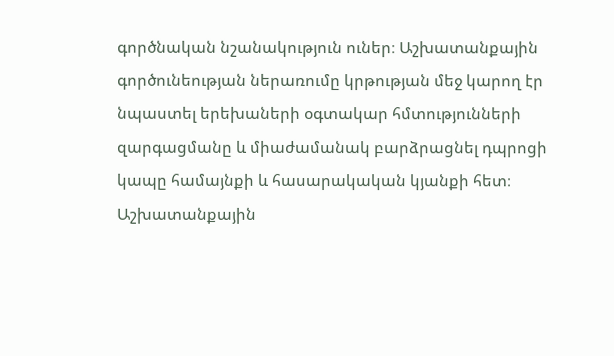գործնական նշանակություն ուներ։ Աշխատանքային գործունեության ներառումը կրթության մեջ կարող էր նպաստել երեխաների օգտակար հմտությունների զարգացմանը և միաժամանակ բարձրացնել դպրոցի կապը համայնքի և հասարակական կյանքի հետ։ Աշխատանքային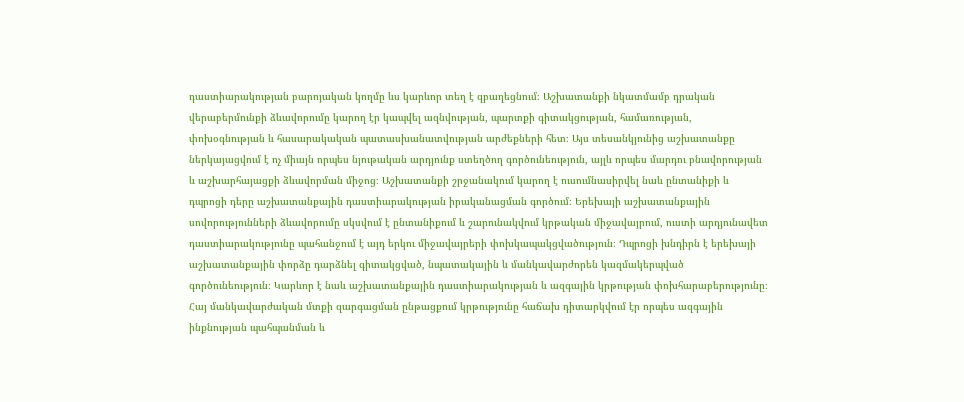դաստիարակության բարոյական կողմը ևս կարևոր տեղ է զբաղեցնում։ Աշխատանքի նկատմամբ դրական վերաբերմունքի ձևավորումը կարող էր կապվել ազնվության, պարտքի գիտակցության, համառության, փոխօգնության և հասարակական պատասխանատվության արժեքների հետ։ Այս տեսանկյունից աշխատանքը ներկայացվում է ոչ միայն որպես նյութական արդյունք ստեղծող գործունեություն, այլև որպես մարդու բնավորության և աշխարհայացքի ձևավորման միջոց։ Աշխատանքի շրջանակում կարող է ուսումնասիրվել նաև ընտանիքի և դպրոցի դերը աշխատանքային դաստիարակության իրականացման գործում։ Երեխայի աշխատանքային սովորությունների ձևավորումը սկսվում է ընտանիքում և շարունակվում կրթական միջավայրում, ուստի արդյունավետ դաստիարակությունը պահանջում է այդ երկու միջավայրերի փոխկապակցվածություն։ Դպրոցի խնդիրն է երեխայի աշխատանքային փորձը դարձնել գիտակցված, նպատակային և մանկավարժորեն կազմակերպված գործունեություն։ Կարևոր է նաև աշխատանքային դաստիարակության և ազգային կրթության փոխհարաբերությունը։ Հայ մանկավարժական մտքի զարգացման ընթացքում կրթությունը հաճախ դիտարկվում էր որպես ազգային ինքնության պահպանման և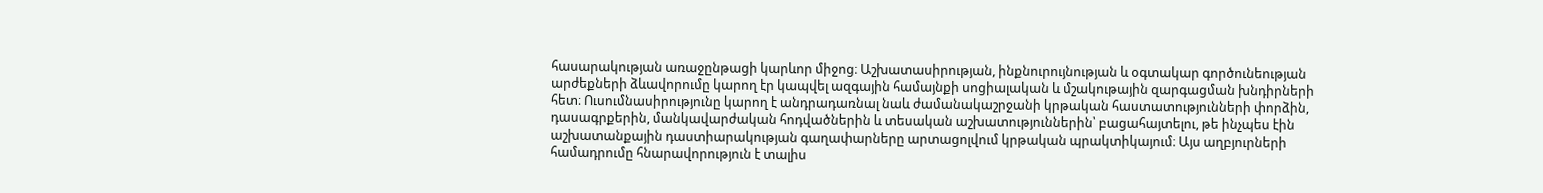հասարակության առաջընթացի կարևոր միջոց։ Աշխատասիրության, ինքնուրույնության և օգտակար գործունեության արժեքների ձևավորումը կարող էր կապվել ազգային համայնքի սոցիալական և մշակութային զարգացման խնդիրների հետ։ Ուսումնասիրությունը կարող է անդրադառնալ նաև ժամանակաշրջանի կրթական հաստատությունների փորձին, դասագրքերին, մանկավարժական հոդվածներին և տեսական աշխատություններին՝ բացահայտելու, թե ինչպես էին աշխատանքային դաստիարակության գաղափարները արտացոլվում կրթական պրակտիկայում։ Այս աղբյուրների համադրումը հնարավորություն է տալիս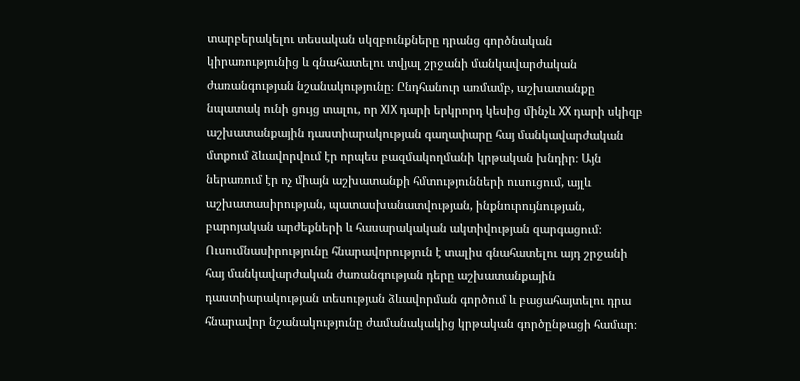տարբերակելու տեսական սկզբունքները դրանց գործնական կիրառությունից և գնահատելու տվյալ շրջանի մանկավարժական ժառանգության նշանակությունը։ Ընդհանուր առմամբ, աշխատանքը նպատակ ունի ցույց տալու, որ XIX դարի երկրորդ կեսից մինչև XX դարի սկիզբ աշխատանքային դաստիարակության գաղափարը հայ մանկավարժական մտքում ձևավորվում էր որպես բազմակողմանի կրթական խնդիր։ Այն ներառում էր ոչ միայն աշխատանքի հմտությունների ուսուցում, այլև աշխատասիրության, պատասխանատվության, ինքնուրույնության, բարոյական արժեքների և հասարակական ակտիվության զարգացում։ Ուսումնասիրությունը հնարավորություն է տալիս գնահատելու այդ շրջանի հայ մանկավարժական ժառանգության դերը աշխատանքային դաստիարակության տեսության ձևավորման գործում և բացահայտելու դրա հնարավոր նշանակությունը ժամանակակից կրթական գործընթացի համար։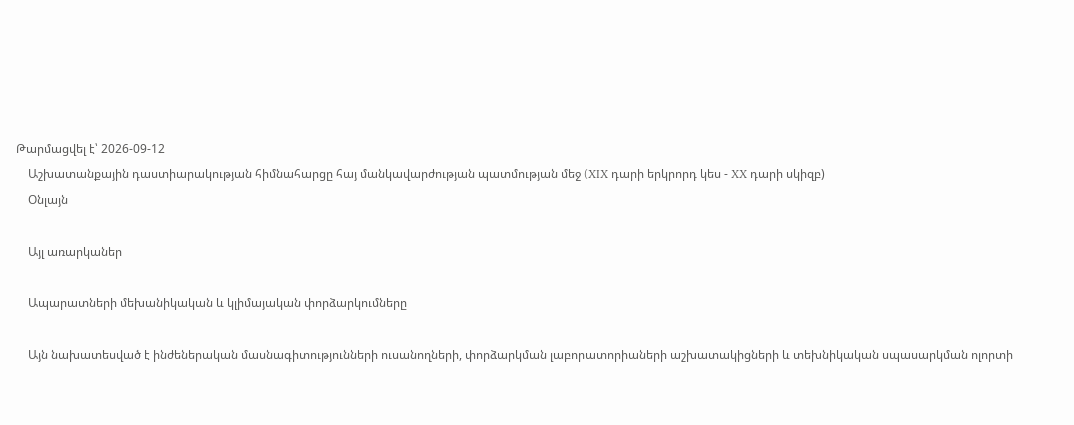Թարմացվել է՝ 2026-09-12
    Աշխատանքային դաստիարակության հիմնահարցը հայ մանկավարժության պատմության մեջ (XIX դարի երկրորդ կես - XX դարի սկիզբ)
    Օնլայն

    Այլ առարկաներ

    Ապարատների մեխանիկական և կլիմայական փորձարկումները

    Այն նախատեսված է ինժեներական մասնագիտությունների ուսանողների, փորձարկման լաբորատորիաների աշխատակիցների և տեխնիկական սպասարկման ոլորտի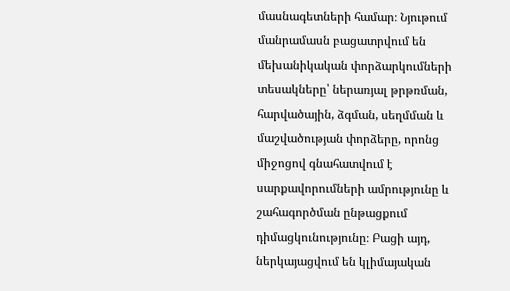մասնագետների համար։ Նյութում մանրամասն բացատրվում են մեխանիկական փորձարկումների տեսակները՝ ներառյալ թրթռման, հարվածային, ձգման, սեղմման և մաշվածության փորձերը, որոնց միջոցով գնահատվում է սարքավորումների ամրությունը և շահագործման ընթացքում դիմացկունությունը։ Բացի այդ, ներկայացվում են կլիմայական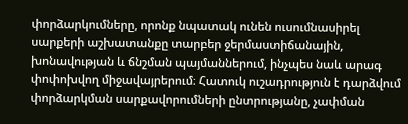փորձարկումները, որոնք նպատակ ունեն ուսումնասիրել սարքերի աշխատանքը տարբեր ջերմաստիճանային, խոնավության և ճնշման պայմաններում, ինչպես նաև արագ փոփոխվող միջավայրերում։ Հատուկ ուշադրություն է դարձվում փորձարկման սարքավորումների ընտրությանը, չափման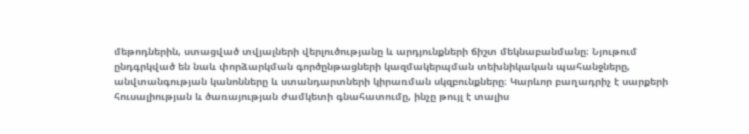մեթոդներին, ստացված տվյալների վերլուծությանը և արդյունքների ճիշտ մեկնաբանմանը։ Նյութում ընդգրկված են նաև փորձարկման գործընթացների կազմակերպման տեխնիկական պահանջները, անվտանգության կանոնները և ստանդարտների կիրառման սկզբունքները։ Կարևոր բաղադրիչ է սարքերի հուսալիության և ծառայության ժամկետի գնահատումը, ինչը թույլ է տալիս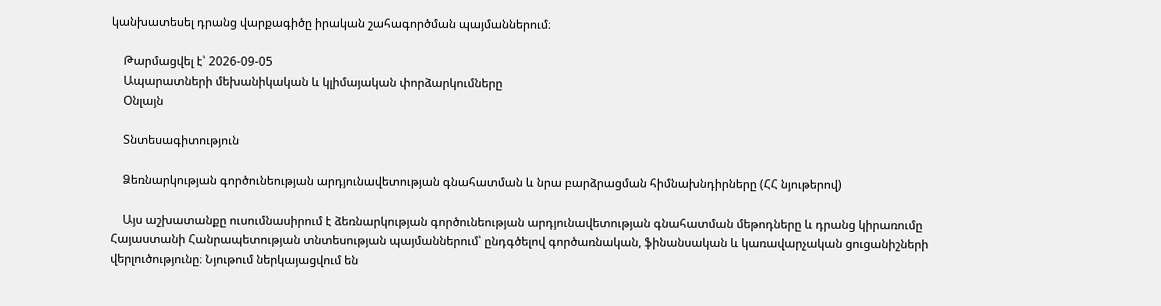կանխատեսել դրանց վարքագիծը իրական շահագործման պայմաններում։

    Թարմացվել է՝ 2026-09-05
    Ապարատների մեխանիկական և կլիմայական փորձարկումները
    Օնլայն

    Տնտեսագիտություն

    Ձեռնարկության գործունեության արդյունավետության գնահատման և նրա բարձրացման հիմնախնդիրները (ՀՀ նյութերով)

    Այս աշխատանքը ուսումնասիրում է ձեռնարկության գործունեության արդյունավետության գնահատման մեթոդները և դրանց կիրառումը Հայաստանի Հանրապետության տնտեսության պայմաններում՝ ընդգծելով գործառնական, ֆինանսական և կառավարչական ցուցանիշների վերլուծությունը։ Նյութում ներկայացվում են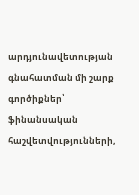արդյունավետության գնահատման մի շարք գործիքներ՝ ֆինանսական հաշվետվությունների,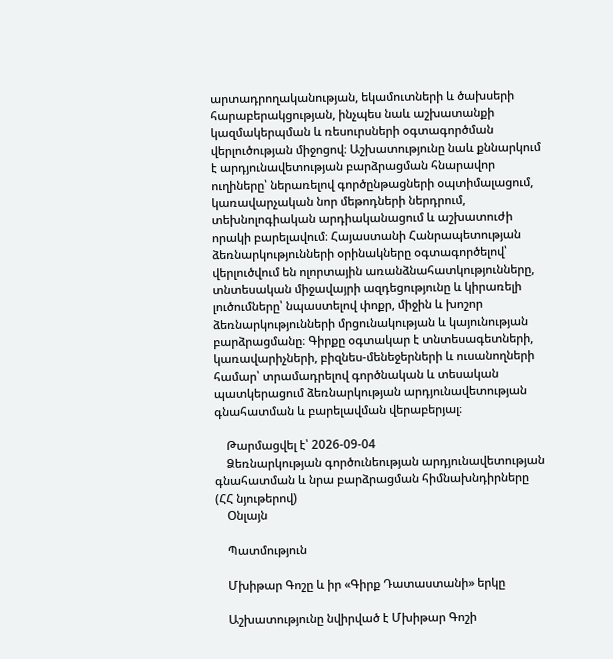արտադրողականության, եկամուտների և ծախսերի հարաբերակցության, ինչպես նաև աշխատանքի կազմակերպման և ռեսուրսների օգտագործման վերլուծության միջոցով։ Աշխատությունը նաև քննարկում է արդյունավետության բարձրացման հնարավոր ուղիները՝ ներառելով գործընթացների օպտիմալացում, կառավարչական նոր մեթոդների ներդրում, տեխնոլոգիական արդիականացում և աշխատուժի որակի բարելավում։ Հայաստանի Հանրապետության ձեռնարկությունների օրինակները օգտագործելով՝ վերլուծվում են ոլորտային առանձնահատկությունները, տնտեսական միջավայրի ազդեցությունը և կիրառելի լուծումները՝ նպաստելով փոքր, միջին և խոշոր ձեռնարկությունների մրցունակության և կայունության բարձրացմանը։ Գիրքը օգտակար է տնտեսագետների, կառավարիչների, բիզնես-մենեջերների և ուսանողների համար՝ տրամադրելով գործնական և տեսական պատկերացում ձեռնարկության արդյունավետության գնահատման և բարելավման վերաբերյալ։

    Թարմացվել է՝ 2026-09-04
    Ձեռնարկության գործունեության արդյունավետության գնահատման և նրա բարձրացման հիմնախնդիրները (ՀՀ նյութերով)
    Օնլայն

    Պատմություն

    Մխիթար Գոշը և իր «Գիրք Դատաստանի» երկը

    Աշխատությունը նվիրված է Մխիթար Գոշի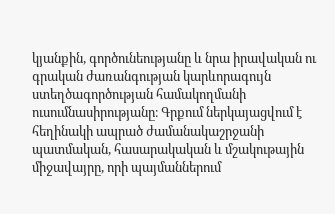կյանքին, գործունեությանը և նրա իրավական ու գրական ժառանգության կարևորագույն ստեղծագործության համակողմանի ուսումնասիրությանը։ Գրքում ներկայացվում է հեղինակի ապրած ժամանակաշրջանի պատմական, հասարակական և մշակութային միջավայրը, որի պայմաններում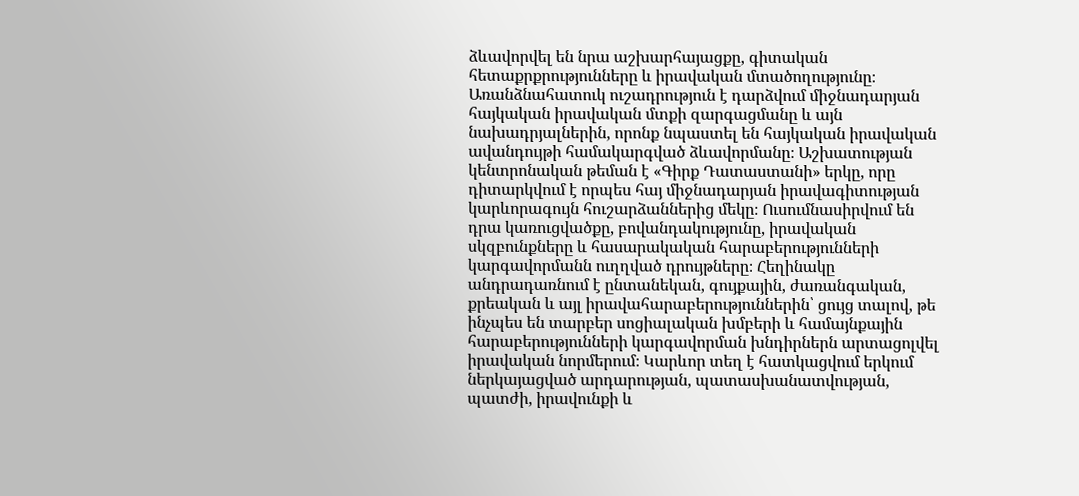ձևավորվել են նրա աշխարհայացքը, գիտական հետաքրքրությունները և իրավական մտածողությունը։ Առանձնահատուկ ուշադրություն է դարձվում միջնադարյան հայկական իրավական մտքի զարգացմանը և այն նախադրյալներին, որոնք նպաստել են հայկական իրավական ավանդույթի համակարգված ձևավորմանը։ Աշխատության կենտրոնական թեման է «Գիրք Դատաստանի» երկը, որը դիտարկվում է որպես հայ միջնադարյան իրավագիտության կարևորագույն հուշարձաններից մեկը։ Ուսումնասիրվում են դրա կառուցվածքը, բովանդակությունը, իրավական սկզբունքները և հասարակական հարաբերությունների կարգավորմանն ուղղված դրույթները։ Հեղինակը անդրադառնում է ընտանեկան, գույքային, ժառանգական, քրեական և այլ իրավահարաբերություններին՝ ցույց տալով, թե ինչպես են տարբեր սոցիալական խմբերի և համայնքային հարաբերությունների կարգավորման խնդիրներն արտացոլվել իրավական նորմերում։ Կարևոր տեղ է հատկացվում երկում ներկայացված արդարության, պատասխանատվության, պատժի, իրավունքի և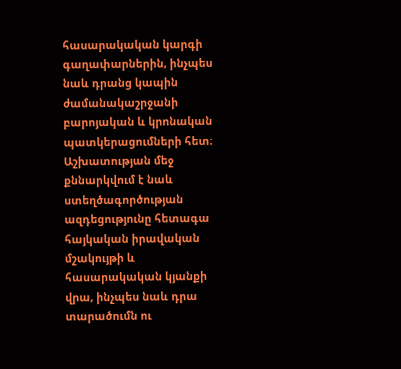հասարակական կարգի գաղափարներին, ինչպես նաև դրանց կապին ժամանակաշրջանի բարոյական և կրոնական պատկերացումների հետ։ Աշխատության մեջ քննարկվում է նաև ստեղծագործության ազդեցությունը հետագա հայկական իրավական մշակույթի և հասարակական կյանքի վրա, ինչպես նաև դրա տարածումն ու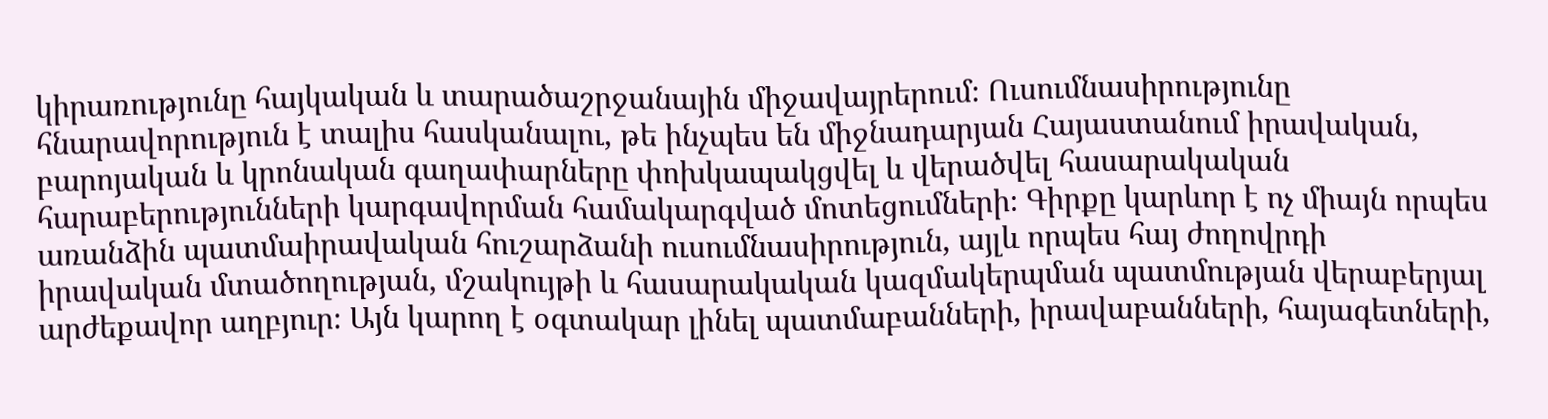կիրառությունը հայկական և տարածաշրջանային միջավայրերում։ Ուսումնասիրությունը հնարավորություն է տալիս հասկանալու, թե ինչպես են միջնադարյան Հայաստանում իրավական, բարոյական և կրոնական գաղափարները փոխկապակցվել և վերածվել հասարակական հարաբերությունների կարգավորման համակարգված մոտեցումների։ Գիրքը կարևոր է ոչ միայն որպես առանձին պատմաիրավական հուշարձանի ուսումնասիրություն, այլև որպես հայ ժողովրդի իրավական մտածողության, մշակույթի և հասարակական կազմակերպման պատմության վերաբերյալ արժեքավոր աղբյուր։ Այն կարող է օգտակար լինել պատմաբանների, իրավաբանների, հայագետների,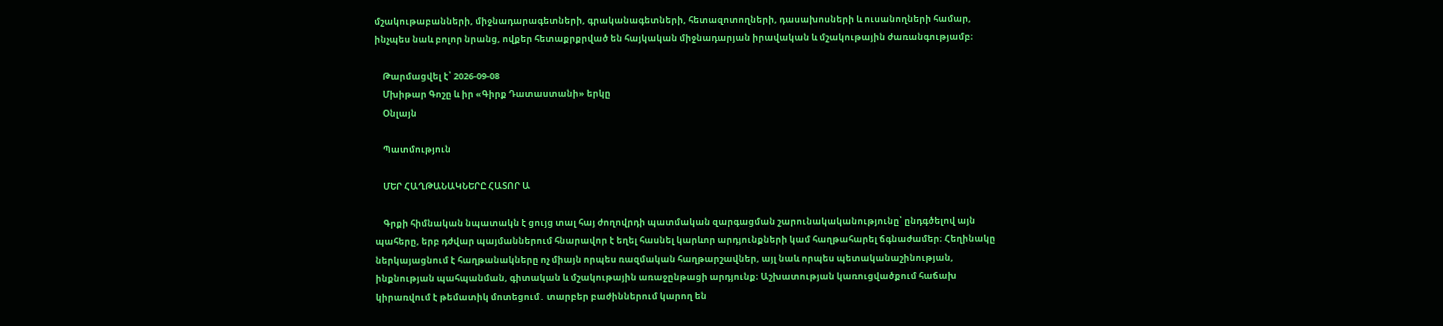մշակութաբանների, միջնադարագետների, գրականագետների, հետազոտողների, դասախոսների և ուսանողների համար, ինչպես նաև բոլոր նրանց, ովքեր հետաքրքրված են հայկական միջնադարյան իրավական և մշակութային ժառանգությամբ։

    Թարմացվել է՝ 2026-09-08
    Մխիթար Գոշը և իր «Գիրք Դատաստանի» երկը
    Օնլայն

    Պատմություն

    ՄԵՐ ՀԱՂԹԱՆԱԿՆԵՐԸ ՀԱՏՈՐ Ա

    Գրքի հիմնական նպատակն է ցույց տալ հայ ժողովրդի պատմական զարգացման շարունակականությունը՝ ընդգծելով այն պահերը, երբ դժվար պայմաններում հնարավոր է եղել հասնել կարևոր արդյունքների կամ հաղթահարել ճգնաժամեր։ Հեղինակը ներկայացնում է հաղթանակները ոչ միայն որպես ռազմական հաղթարշավներ, այլ նաև որպես պետականաշինության, ինքնության պահպանման, գիտական և մշակութային առաջընթացի արդյունք։ Աշխատության կառուցվածքում հաճախ կիրառվում է թեմատիկ մոտեցում․ տարբեր բաժիններում կարող են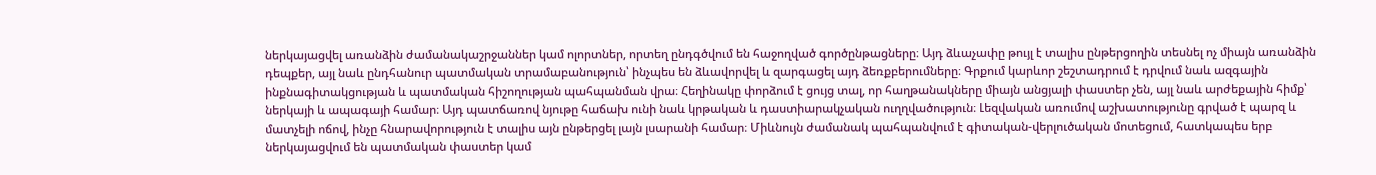ներկայացվել առանձին ժամանակաշրջաններ կամ ոլորտներ, որտեղ ընդգծվում են հաջողված գործընթացները։ Այդ ձևաչափը թույլ է տալիս ընթերցողին տեսնել ոչ միայն առանձին դեպքեր, այլ նաև ընդհանուր պատմական տրամաբանություն՝ ինչպես են ձևավորվել և զարգացել այդ ձեռքբերումները։ Գրքում կարևոր շեշտադրում է դրվում նաև ազգային ինքնագիտակցության և պատմական հիշողության պահպանման վրա։ Հեղինակը փորձում է ցույց տալ, որ հաղթանակները միայն անցյալի փաստեր չեն, այլ նաև արժեքային հիմք՝ ներկայի և ապագայի համար։ Այդ պատճառով նյութը հաճախ ունի նաև կրթական և դաստիարակչական ուղղվածություն։ Լեզվական առումով աշխատությունը գրված է պարզ և մատչելի ոճով, ինչը հնարավորություն է տալիս այն ընթերցել լայն լսարանի համար։ Միևնույն ժամանակ պահպանվում է գիտական-վերլուծական մոտեցում, հատկապես երբ ներկայացվում են պատմական փաստեր կամ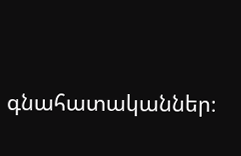գնահատականներ։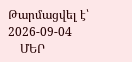Թարմացվել է՝ 2026-09-04
    ՄԵՐ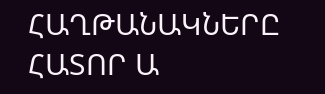ՀԱՂԹԱՆԱԿՆԵՐԸ ՀԱՏՈՐ Ա